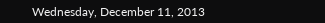Wednesday, December 11, 2013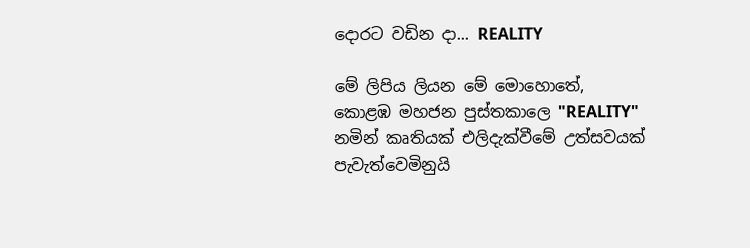දොරට වඩින දා... REALITY

මේ ලිපිය ලියන මේ මොහොතේ, කොළඹ මහජන පුස්තකාලෙ "REALITY" නමින් කෘතියක් එලිදැක්වීමේ උත්සවයක් පැවැත්වෙමිනුයි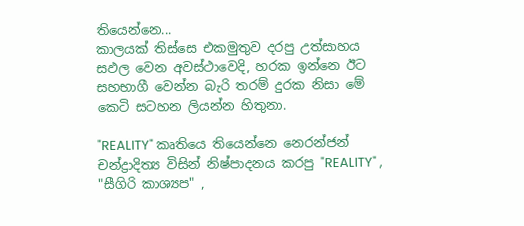තියෙන්නෙ...
කාලයක් තිස්සෙ එකමුතුව දරපු උත්සාහය සඵල වෙන අවස්ථාවෙදි, හරක ඉන්නෙ ඊට සහභාගී වෙන්න බැරි තරම් දුරක නිසා මේ කෙටි සටහන ලියන්න හිතුනා.

"REALITY" කෘතියෙ තියෙන්නෙ නෙරන්ජන් චන්ද්‍රාදිත්‍ය විසින් නිෂ්පාදනය කරපු "REALITY" , "සීගිරි කාශ්‍යප" ,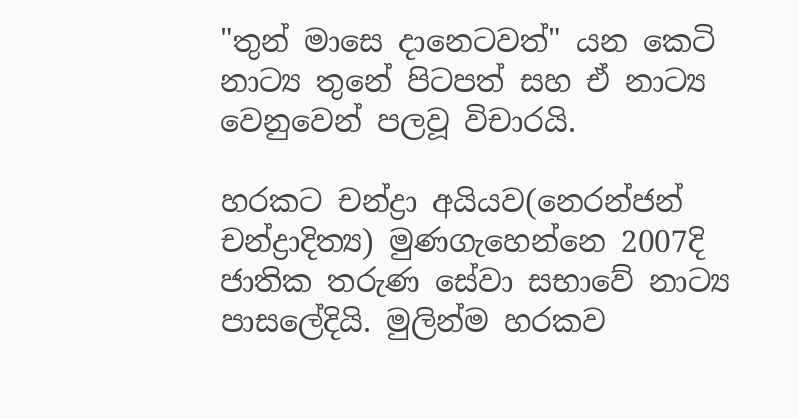"තුන් මාසෙ දානෙටවත්" යන කෙටි නාට්‍ය තුනේ පිටපත් සහ ඒ නාට්‍ය වෙනුවෙන් පලවූ විචාරයි.

හරකට චන්ද්‍රා අයියව(නෙරන්ජන් චන්ද්‍රාදිත්‍ය) මුණගැහෙන්නෙ 2007දි ජාතික තරුණ සේවා සභාවේ නාට්‍ය පාසලේදියි. මුලින්ම හරකව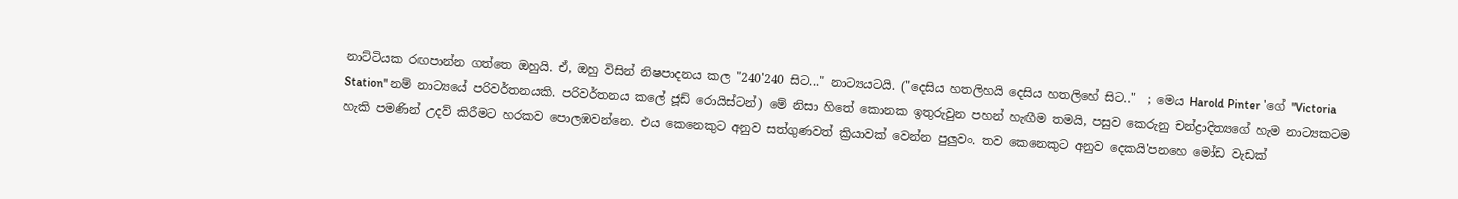නාට්ටියක රඟපාන්න ගත්තෙ ඔහුයි. ඒ, ඔහු විසින් නිෂපාදනය කල "240'240 සිට..." නාට්‍යයටයි. ("දෙසිය හතලිහයි දෙසිය හතලිහේ සිට.."  ; මෙය Harold Pinter 'ගේ "Victoria Station" නම් නාට්‍යයේ පරිවර්තනයකි. පරිවර්තනය කලේ ජූඩ් රොයිස්ටන්) මේ නිසා හිතේ කොනක ඉතුරුවුන පහන් හැඟීම තමයි, පසුව කෙරුනු චන්ද්‍රාදිත්‍යගේ හැම නාට්‍යකටම හැකි පමණින් උදව් කිරීමට හරකව පොලඹවන්නෙ. එය කෙනෙකුට අනුව සත්ගුණවත් ක්‍රියාවක් වෙන්න පුලුවං. තව කෙනෙකුට අනුව දෙකයි'පනහෙ මෝඩ වැඩක්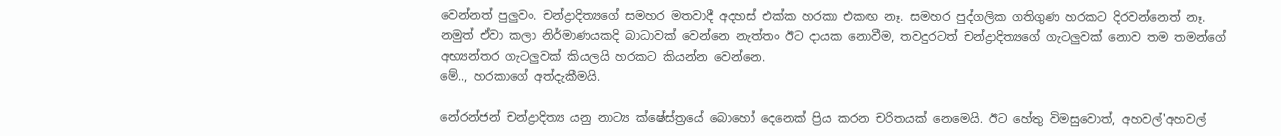වෙන්නත් පුලුවං. චන්ද්‍රාදිත්‍යගේ සමහර මතවාදී අදහස් එක්ක හරකා එකඟ නෑ. සමහර පුද්ගලික ගතිගුණ හරකට දිරවන්නෙත් නෑ. නමුත් ඒවා කලා නිර්මාණයකදි බාධාවක් වෙන්නෙ නැත්තං ඊට දායක නොවීම, තවදුරටත් චන්ද්‍රාදිත්‍යගේ ගැටලුවක් නොව තම තමන්ගේ අභ්‍යන්තර ගැටලුවක් කියලයි හරකට කියන්න වෙන්නෙ.
මේ.., හරකාගේ අත්දැකීමයි.

නේරන්ජන් චන්ද්‍රාදිත්‍ය යනු නාට්‍ය ක්ෂේස්ත්‍රයේ බොහෝ දෙනෙක් ප්‍රිය කරන චරිතයක් නෙමෙයි. ඊට හේතු විමසුවොත්, අහවල්'අහවල්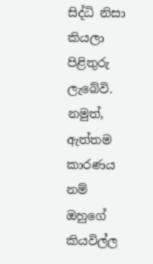සිද්ධි නිසා කියලා පිළිතුරු ලැබේවි. නමුත්, ඇත්තම කාරණය නම් ඔහුගේ කියවිල්ල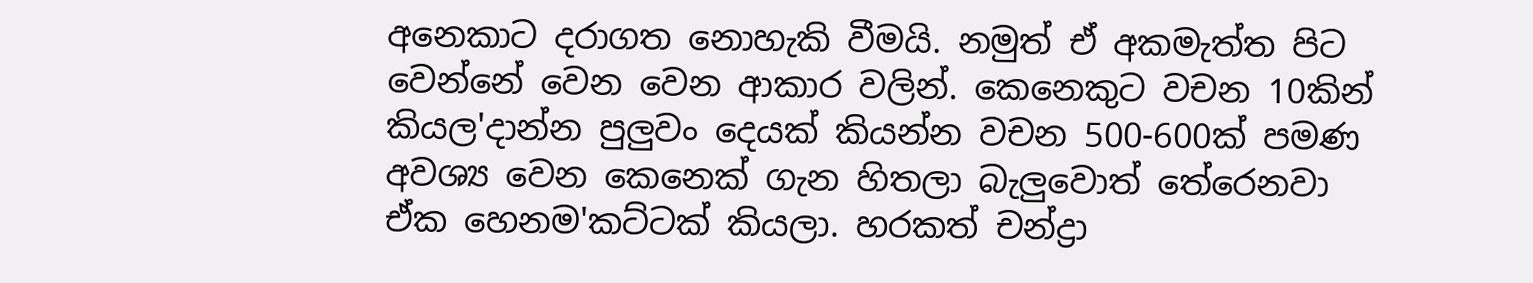අනෙකාට දරාගත නොහැකි වීමයි. නමුත් ඒ අකමැත්ත පිට වෙන්නේ වෙන වෙන ආකාර වලින්. කෙනෙකුට වචන 10කින් කියල'දාන්න පුලුවං දෙයක් කියන්න වචන 500-600ක් පමණ අවශ්‍ය වෙන කෙනෙක් ගැන හිතලා බැලුවොත් තේරෙනවා ඒක හෙනම'කට්ටක් කියලා. හරකත් චන්ද්‍රා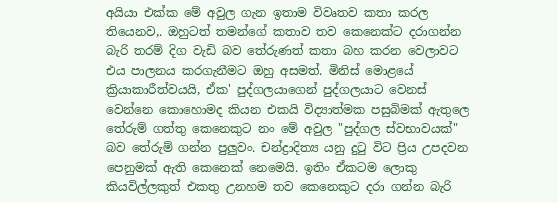අයියා එක්ක මේ අවුල ගැන ඉතාම විවෘතව කතා කරල තියෙනව,. ඔහුටත් තමන්ගේ කතාව තව කෙනෙක්ට දරාගන්න බැරි තරම් දිග වැඩි බව තේරුණත් කතා බහ කරන වෙලාවට එය පාලනය කරගැනීමට ඔහු අසමත්. මිනිස් මොළයේ ක්‍රියාකාරීත්වයයි, ඒක' පුද්ගලයාගෙන් පුද්ගලයාට වෙනස් වෙන්නෙ කොහොමද කියන එකයි විද්‍යාත්මක පසුබිමක් ඇතුලෙ තේරුම් ගත්තු කෙනෙකුට නං මේ අවුල "පුද්ගල ස්වභාවයක්" බව තේරුම් ගන්න පුලුවං. චන්ද්‍රාදිත්‍ය යනු දු‍ටු විට ප්‍රිය උපදවන පෙනුමක් ඇති කෙනෙක් නෙමෙයි. ඉතිං ඒකටම ලොකු කියවිල්ලකුත් එකතු උනහම තව කෙනෙකුට දරා ගන්න බැරි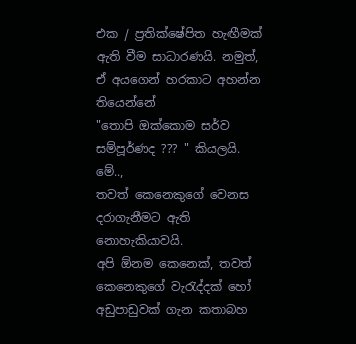එක / ප්‍රතික්ෂේපිත හැඟීමක් ඇති වීම සාධාරණයි. නමුත්, ඒ අයගෙන් හරකාට අහන්න තියෙන්නේ
"තොපි ඔක්කොම සර්ව සම්පූර්ණද ??? " කියලයි.
මේ..,
තවත් කෙනෙකුගේ වෙනස දරාගැනීමට ඇති නොහැකියාවයි.
අපි ඕනම කෙනෙක්, තවත් කෙනෙකුගේ වැ‍රැද්දක් හෝ අඩුපාඩුවක් ගැන කතාබහ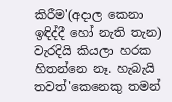කිරීම'(අදාල කෙනා ඉඳිද්දී හෝ නැති තැන) වැරදියි කියලා හරක හිතන්නෙ නෑ. හැබැයි තවත්'කෙනෙකු තමන්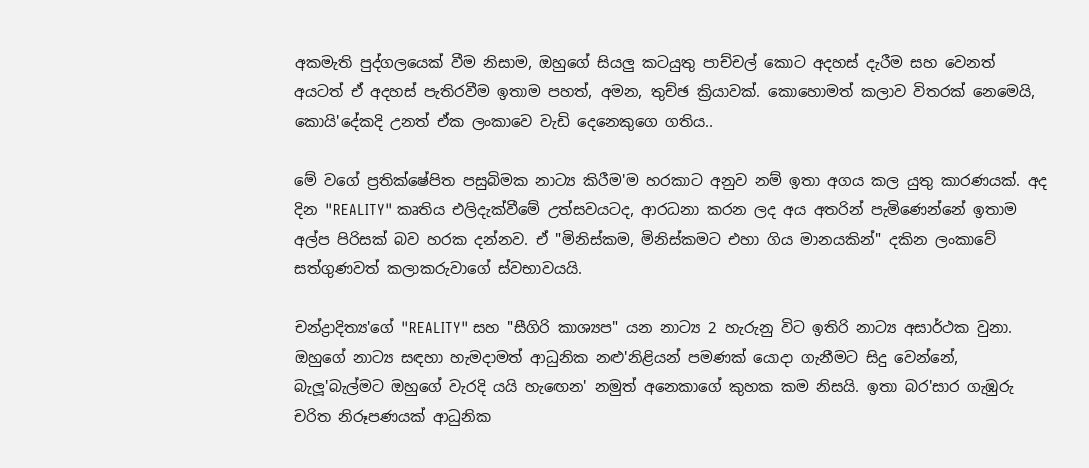අකමැති පුද්ගලයෙක් වීම නිසාම, ඔහුගේ සියලු කටයුතු පාච්චල් කොට අදහස් දැරීම සහ වෙනත් අයටත් ඒ අදහස් පැතිරවීම ඉතාම පහත්, අමන, තුච්ඡ ක්‍රියාවක්. කොහොමත් කලාව විතරක් නෙමෙයි, කොයි'දේකදි උනත් ඒක ලංකාවෙ වැඩි දෙනෙකුගෙ ගතිය..

මේ වගේ ප්‍රතික්ෂේපිත පසුබිමක නාට්‍ය කිරීම'ම හරකාට අනුව නම් ඉතා අගය කල යුතු කාරණයක්. අද දින "REALITY" කෘතිය එලිදැක්වීමේ උත්සවයටද, ආරධනා කරන ලද අය අතරින් පැමිණෙන්නේ ඉතාම අල්ප පිරිසක් බව හරක දන්නව. ඒ "මිනිස්කම, මිනිස්කමට එහා ගිය මානයකින්" දකින ලංකාවේ සත්ගුණවත් කලාකරුවාගේ ස්වභාවයයි.

චන්ද්‍රාදිත්‍ය'ගේ "REALITY" සහ "සීගිරි කාශ්‍යප" යන නාට්‍ය 2 හැරුනු විට ඉතිරි නාට්‍ය අසාර්ථක වුනා. ඔහුගේ නාට්‍ය සඳහා හැමදාමත් ආධුනික නළු'නිළියන් පමණක් යොදා ගැනීමට සිදු වෙන්නේ, බැලූ'බැල්මට ඔහුගේ වැරදි යයි හැ‍ඟෙන' නමුත් අනෙකාගේ කුහක කම නිසයි. ඉතා බර'සාර ගැඹුරු චරිත නිරූපණයක් ආධුනික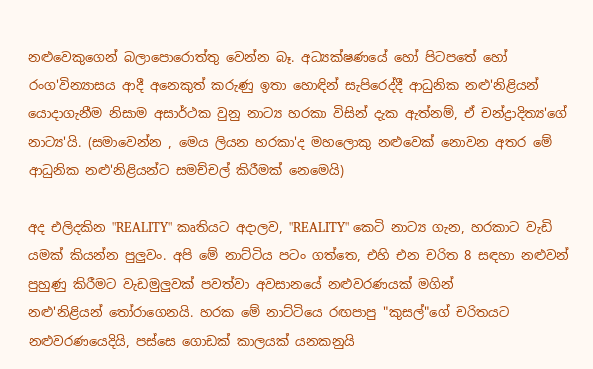නළුවෙකුගෙන් බලාපොරොත්තු වෙන්න බෑ. අධ්‍යක්ෂණයේ හෝ පිටපතේ හෝ රංග'වින්‍යාසය ආදී අනෙකුත් කරුණු ඉතා හොඳින් සැපිරෙද්දී ආධුනික නළු'නිළියන් යොදාගැනීම නිසාම අසාර්ථක වුනු නාට්‍ය හරකා විසින් දැක ඇත්නම්, ඒ චන්ද්‍රාදිත්‍ය'ගේ නාට්‍ය'යි. (සමාවෙන්න , මෙය ලියන හරකා'ද මහලොකු නළුවෙක් නොවන අතර මේ ආධුනික නළු'නිළියන්ට සමච්චල් කිරීමක් නෙමෙයි)

අද එලිදකින "REALITY" කෘතියට අදාලව, "REALITY" කෙටි නාට්‍ය ගැන, හරකාට වැඩි යමක් කියන්න පුලුවං. අපි මේ නාට්ටිය පටං ගත්තෙ, එහි එන චරිත 8 සඳහා නළුවන් පුහුණු කිරීමට වැඩමුලුවක් පවත්වා අවසානයේ නළුවරණයක් මගින් නළු'නිළියන් ‍තෝරාගෙනයි. හරක මේ නාට්ටියෙ රඟපාපු "කුසල්"ගේ චරිතයට නළුවරණයෙදියි, පස්සෙ ගොඩක් කාලයක් යනකනුයි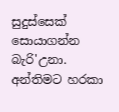සුදුස්සෙක් සොයාගන්න බැරි'උනා. අන්තිමට හරකා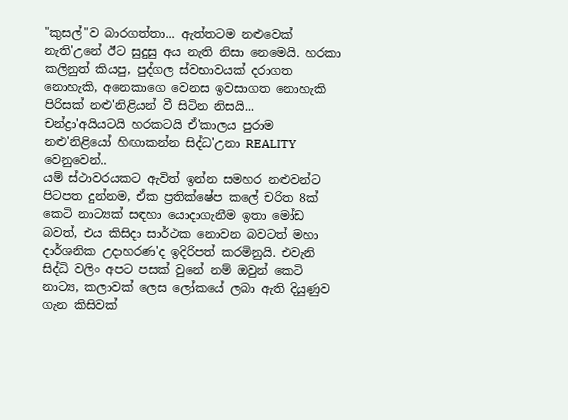"කුසල්"ව බාරගත්තා... ඇත්තටම නළුවෙක් නැති'උනේ ඊට සුදුසු අය නැති නිසා නෙමෙයි. හරකා කලිනුත් කියපු, පුද්ගල ස්වභාවයක් දරාගත නොහැකි, අනෙකාගෙ වෙනස ඉවසාගත නොහැකි පිරිසක් නළු'නිළියන් වී සිටින නිසයි...
චන්ද්‍රා'අයියටයි හරකටයි ඒ'කාලය පුරාම නළු'නිළියෝ හිඟාකන්න සිද්ධ'උනා REALITY වෙනුවෙන්..
යම් ස්ථාවරයකට ඇවිත් ඉන්න සමහර නළුවන්ට පිටපත දුන්නම, ඒක ප්‍රතික්ෂේප කලේ චරිත 8ක් කෙටි නාට්‍යක් සඳහා යොදාගැනීම ඉතා මෝඩ බවත්, එය කිසිදා සාර්ථක නොවන බවටත් මහා දාර්ශනික උදාහරණ'ද ඉදිරිපත් කරමිනුයි. එවැනි සිද්ධි වලිං අපට පසක් වුනේ නම් ඔවුන් කෙටි නාට්‍ය, කලාවක් ලෙස ලෝකයේ ලබා ඇති දියුණුව ගැන කිසිවක්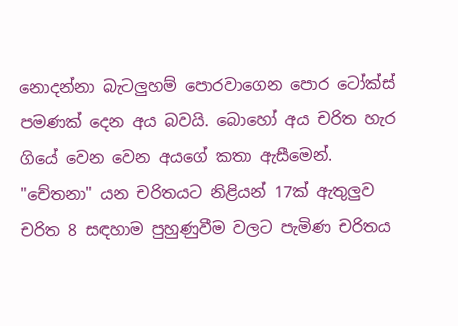නොදන්නා බැටලුහම් පොරවාගෙන පොර ටෝක්ස් පමණක් දෙන අය බවයි. බොහෝ අය චරිත හැර ගියේ වෙන වෙන අයගේ කතා ඇසීමෙන්. "චේතනා" යන චරිතයට නිළියන් 17ක් ඇතුලුව චරිත 8 සඳහාම පුහුණුවීම වලට පැමිණ චරිතය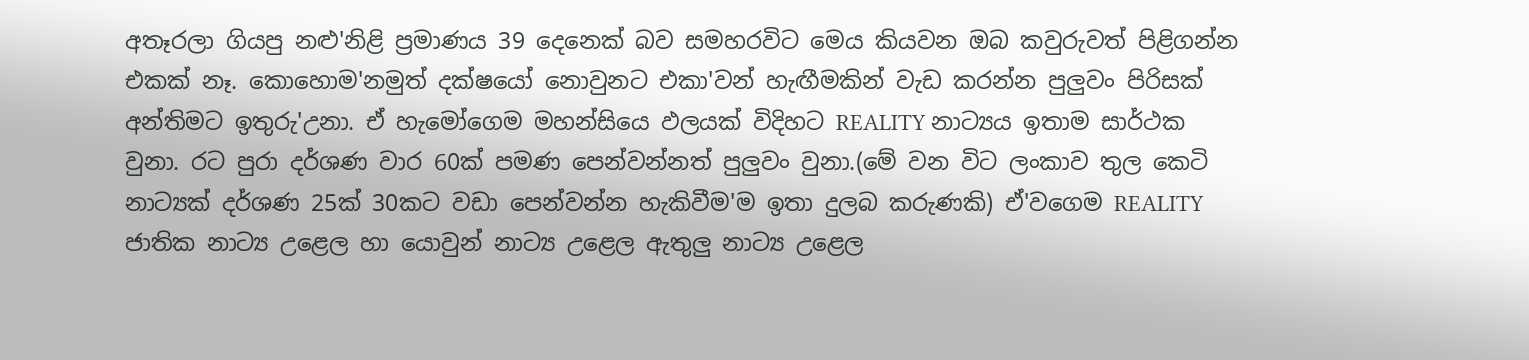අතෑරලා ගියපු නළු'නිළි ප්‍රමාණය 39 දෙනෙක් බව සමහරවිට මෙය කියවන ඔබ කවුරුවත් පිළිගන්න එකක් නෑ. කොහොම'නමුත් දක්ෂයෝ නොවුනට එකා'වන් හැඟීමකින් වැඩ කරන්න පුලුවං පිරිසක් අන්තිමට ඉතුරු'උනා. ඒ හැමෝගෙම මහන්සියෙ ඵලයක් විදිහට REALITY නාට්‍යය ඉතාම සාර්ථක වුනා. රට පුරා දර්ශණ වාර 60ක් පමණ පෙන්වන්නත් පුලුවං වුනා.(මේ වන විට ලංකාව තුල කෙටි නාට්‍යක් දර්ශණ 25ක් 30කට වඩා පෙන්වන්න හැකිවීම'ම ඉතා දුලබ කරුණකි) ඒ'වගෙම REALITY ජාතික නාට්‍ය උළෙල හා යොවුන් නාට්‍ය උළෙල ඇතුලු නාට්‍ය උළෙල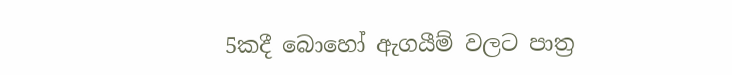5කදී බොහෝ ඇගයීම් වලට පාත්‍ර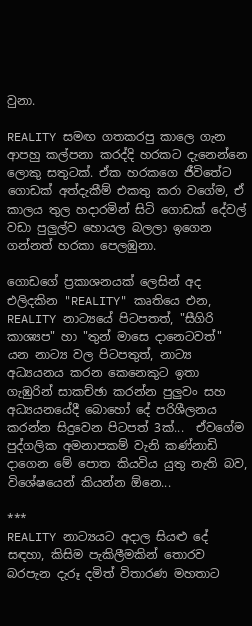වුනා.

REALITY සමඟ ගතකරපු කාලෙ ගැන ආපහු කල්පනා කරද්දි හරකට දැනෙන්නෙ ලොකු සතුටක්. ඒක හරකගෙ ජීවිතේට ගොඩක් අත්දැකීම් එකතු කරා වගේම, ඒ කාලය තුල හදාරමින් සිටි ගොඩක් දේවල් වඩා පුලුල්ව හොයල බලලා ඉගෙන ගන්නත් හරකා පෙලඹුනා.

ගොඩගේ ප්‍රකාශනයක් ලෙසින් අද එලිදකින "REALITY" කෘතියෙ එන, REALITY නාට්‍යයේ පිටපතත්, "සීගිරි කාශ්‍යප" හා "තුන් මාසෙ දානෙටවත්" යන නාට්‍ය වල පිටපතුත්, නාට්‍ය අධ්‍යයනය කරන කෙනෙකුට ඉතා ගැඹුරින් සාකච්ඡා කරන්න පුලුවං සහ අධ්‍යයනයේදී බොහෝ දේ පරිශීලනය කරන්න සිදුවෙන පිටපත් 3ක්...  ඒවගේම පුද්ගලික අමනාපකම් වැනි කණ්නාඩි දාගෙන මේ පොත කියවිය යුතු නැති බව, විශේෂයෙන් කියන්න ඕනෙ...

***
REALITY නාට්‍යයට අදාල සියළු දේ සඳහා, කිසිම පැකිලීමකින් තොරව බරපැන දැරූ දමිත් විතාරණ මහතාට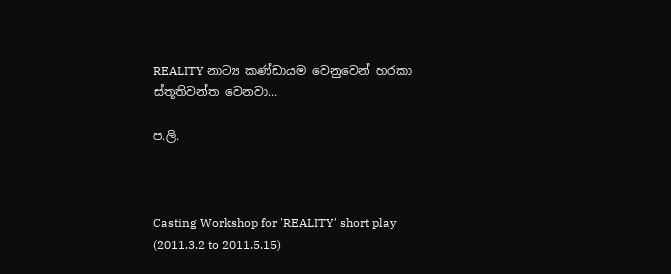REALITY නාට්‍ය කණ්ඩායම වෙනුවෙන් හරකා ස්තූතිවන්ත වෙනවා...

ප.ලි.



Casting Workshop for 'REALITY' short play (2011.3.2 to 2011.5.15)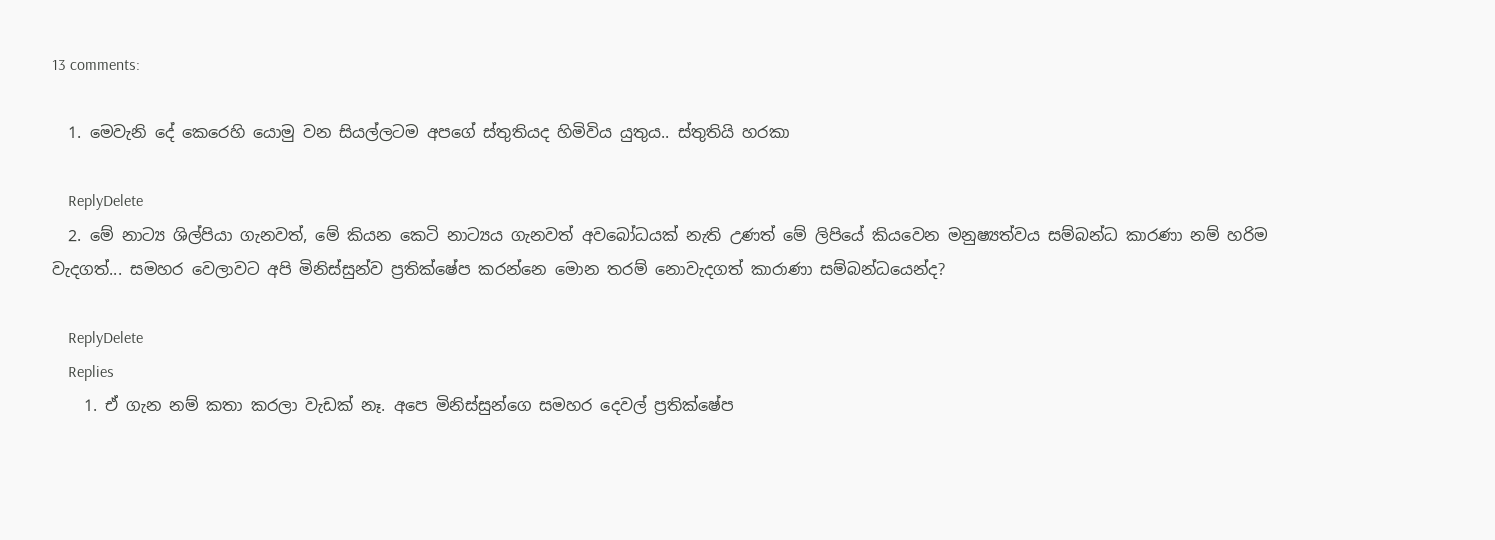13 comments:

  1. මෙවැනි දේ කෙරෙහි යොමු වන සියල්ලටම අපගේ ස්තුතියද හිමිවිය යුතුය.. ස්තුතියි හරකා

    ReplyDelete
  2. මේ නාට්‍ය ශිල්පියා ගැනවත්, මේ කියන කෙටි නාට්‍යය ගැනවත් අවබෝධයක් නැති උණත් ‍මේ ලිපියේ කියවෙන මනුෂ්‍යත්වය සම්බන්ධ කාරණා නම් හරිම වැදගත්... සමහර වෙලාවට අපි මිනිස්සුන්ව ප්‍රතික්ෂේප කරන්නෙ මොන තරම් නොවැදගත් කාරාණා සම්බන්ධයෙන්ද?

    ReplyDelete
    Replies
    1. ඒ ගැන නම් කතා කරලා වැඩක් නෑ. අපෙ මිනිස්සුන්ගෙ සමහර දෙවල් ප්‍රතික්ෂේප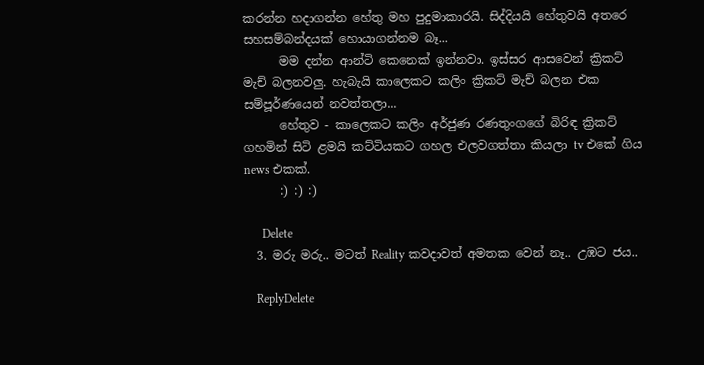කරන්න හදාගන්න හේතු මහ පුදුමාකාරයි. සිද්දියයි හේතුවයි අතරෙ සහසම්බන්දයක් හොයාගන්නම බෑ...
      මම දන්න ආන්ටි කෙනෙක් ඉන්නවා. ඉස්සර ආසවෙන් ක්‍රිකට් මැච් බලනවලු. හැබැයි කාලෙකට කලිං ක්‍රිකට් මැච් බලන එක සම්පූර්ණයෙන් නවත්තලා...
      හේතුව - කාලෙකට කලිං අර්ජුණ රණතුංගගේ බිරිඳ ක්‍රිකට් ගහමින් සිටි ළමයි කට්ටියකට ගහල එලවගත්තා කියලා tv එකේ ගිය news එකක්.
      :) :) :)

      Delete
  3. මරු මරු.. මටත් Reality කවදාවත් අමතක වෙන් නෑ.. උඹට ජය..

    ReplyDelete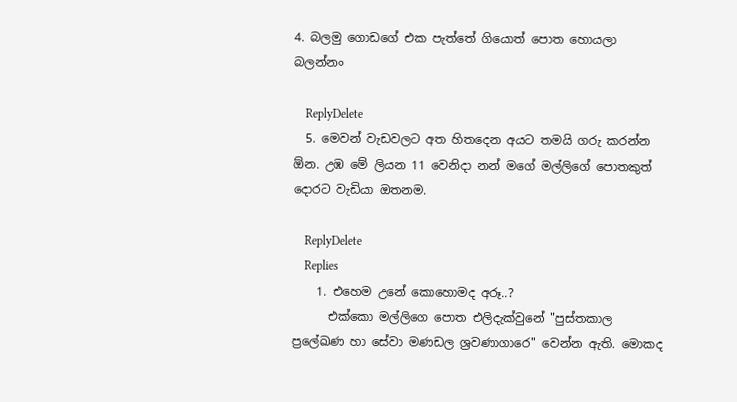4. බලමු ගොඩගේ එක පැත්තේ ගියොත් පොත හොයලා බලන්නං

    ReplyDelete
  5. මෙවන් වැඩවලට අත හිතදෙන අයට තමයි ගරු කරන්න ඕන. උඹ මේ ලියන 11 වෙනිදා නන් මගේ මල්ලිගේ පොතකුත් දොරට වැඩියා ඔතනම.

    ReplyDelete
    Replies
    1. එහෙම උනේ කොහොමද අරූ..?
      එක්කො මල්ලිගෙ පොත එලිදැක්වුනේ "පුස්තකාල ප්‍රලේඛණ හා සේවා මණඩල ශ්‍රවණාගාරෙ" වෙන්න ඇති. මොකද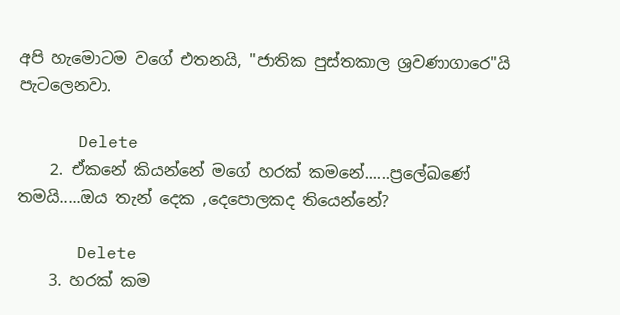අපි හැමොටම වගේ එතනයි, "ජාතික පුස්තකාල ශ්‍රවණාගාරෙ"යි පැටලෙනවා.

      Delete
    2. ඒකනේ කියන්නේ මගේ හරක් කමනේ......ප්‍රලේඛණේ තමයි.....ඔය තැන් දෙක ,දෙපොලකද තියෙන්නේ?

      Delete
    3. හරක් කම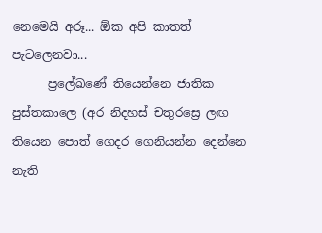නෙමෙයි අරූ... ඕක අපි කාතත් පැටලෙනවා...
      ප්‍රලේඛණේ තියෙන්නෙ ජාතික පුස්තකාලෙ (අර නිදහස් චතුරස්‍රෙ ලඟ තියෙන පොත් ගෙදර ගෙනියන්න දෙන්නෙ නැති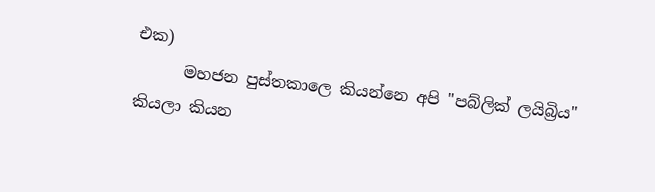එක)
      මහජන පුස්තකාලෙ කියන්නෙ අපි "පබ්ලික් ලයිබ්‍රිය" කියලා කියන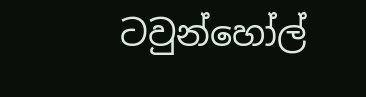ටවුන්හෝල්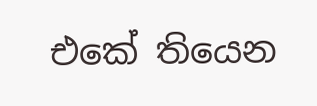එකේ තියෙන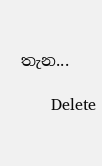තැන...

      Delete